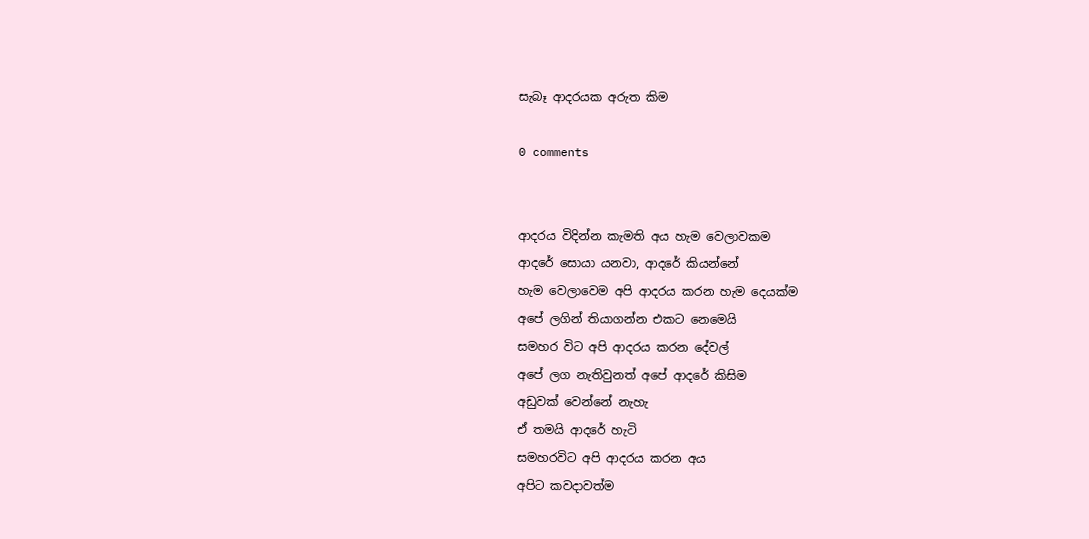සැබෑ ආදරයක අරුත කිම

0 comments


ආදරය විදින්න කැමති අය හැම වෙලාවකම
ආදරේ සොයා යනවා, ආදරේ කියන්නේ
හැම වෙලාවෙම අපි ආදරය කරන හැම දෙයක්ම
අපේ ලගින් තියාගන්න එකට නෙමෙයි
සමහර විට අපි ආදරය කරන දේවල්
අපේ ලග නැතිවුනත් අපේ ආදරේ කිසිම
අඩුවක් වෙන්නේ නැහැ
ඒ තමයි ආදරේ හැටි
සමහරවිට අපි ආදරය කරන අය
අපිට කවදාවත්ම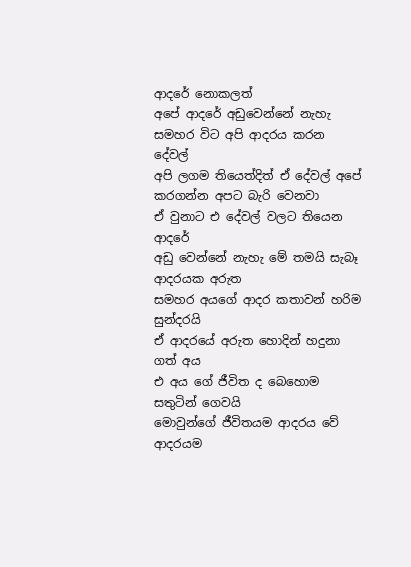ආදරේ නොකලත්
අපේ ආදරේ අඩුවෙන්නේ නැහැ
සමහර විට අපි ආදරය කරන දේවල්
අපි ලගම තියෙත්දිත් ඒ දේවල් අපේ
කරගන්න අපට බැරි වෙනවා
ඒ වුනාට එ දේවල් වලට තියෙන ආදරේ
අඩු වෙන්නේ නැහැ මේ තමයි සැබෑ
ආදරයක අරුත
සමහර අයගේ ආදර කතාවන් හරිම සුන්දරයි
ඒ ආදරයේ අරුත හොදින් හදුනා ගත් අය
එ අය ගේ ජීවිත ද බෙහොම සතුටින් ගෙවයි
මොවුන්ගේ ජීවිතයම ආදරය වේ ආදරයම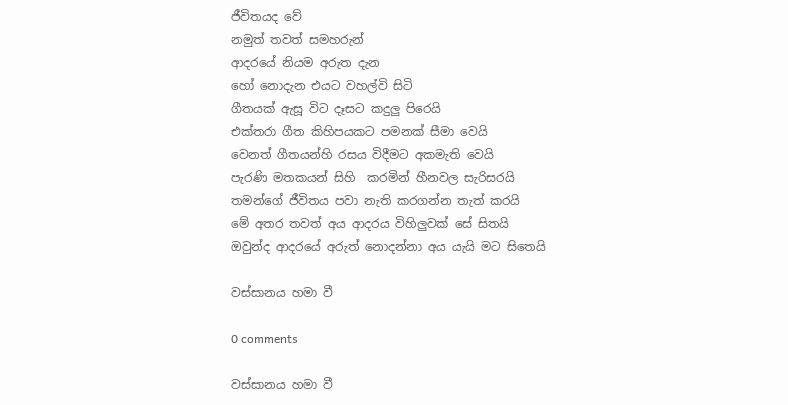ජීවිතයද වේ
නමුත් තවත් සමහරුන්
ආදරයේ නියම අරුත දැන
හෝ නොදැන එයට වහල්වි සිටි
ගීතයක් ඇසූ විට දෑසට කදුලු පිරෙයි
එක්තරා ගීත කිහිපයකට පමනක් සීමා වෙයි
වෙනත් ගීතයන්හි රසය විදීමට අකමැති වෙයි
පැරණි මතකයන් සිහි  කරමින් හීනවල සැරිසරයි
තමන්ගේ ජීවිතය පවා නැති කරගන්න තැත් කරයි
මේ අතර තවත් අය ආදරය විහිලුවක් සේ සිතයි
ඔවුන්ද ආදරයේ අරුත් නොදන්නා අය යැයි මට සිතෙයි

වස්සානය හමා වී

0 comments

වස්සානය හමා වී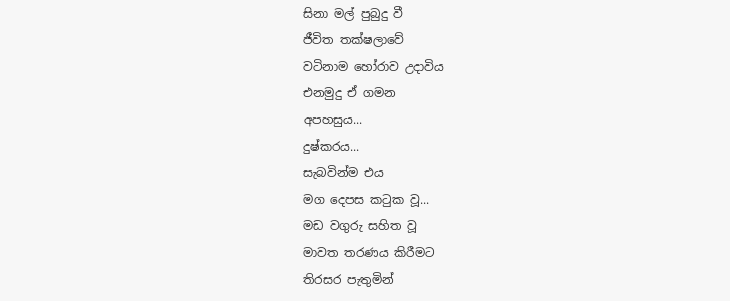සිනා මල් පුබුදු වී
ජීවිත තක්ෂලාවේ
වටිනාම හෝරාව උදාවිය
එනමුදු ඒ ගමන
අපහසුය...
දුෂ්කරය...
සැබවින්ම එය
මග දෙපස කටුක වූ...
මඩ වගුරු සහිත වූ
මාවත තරණය කිරීමට
තිරසර පැතුමින්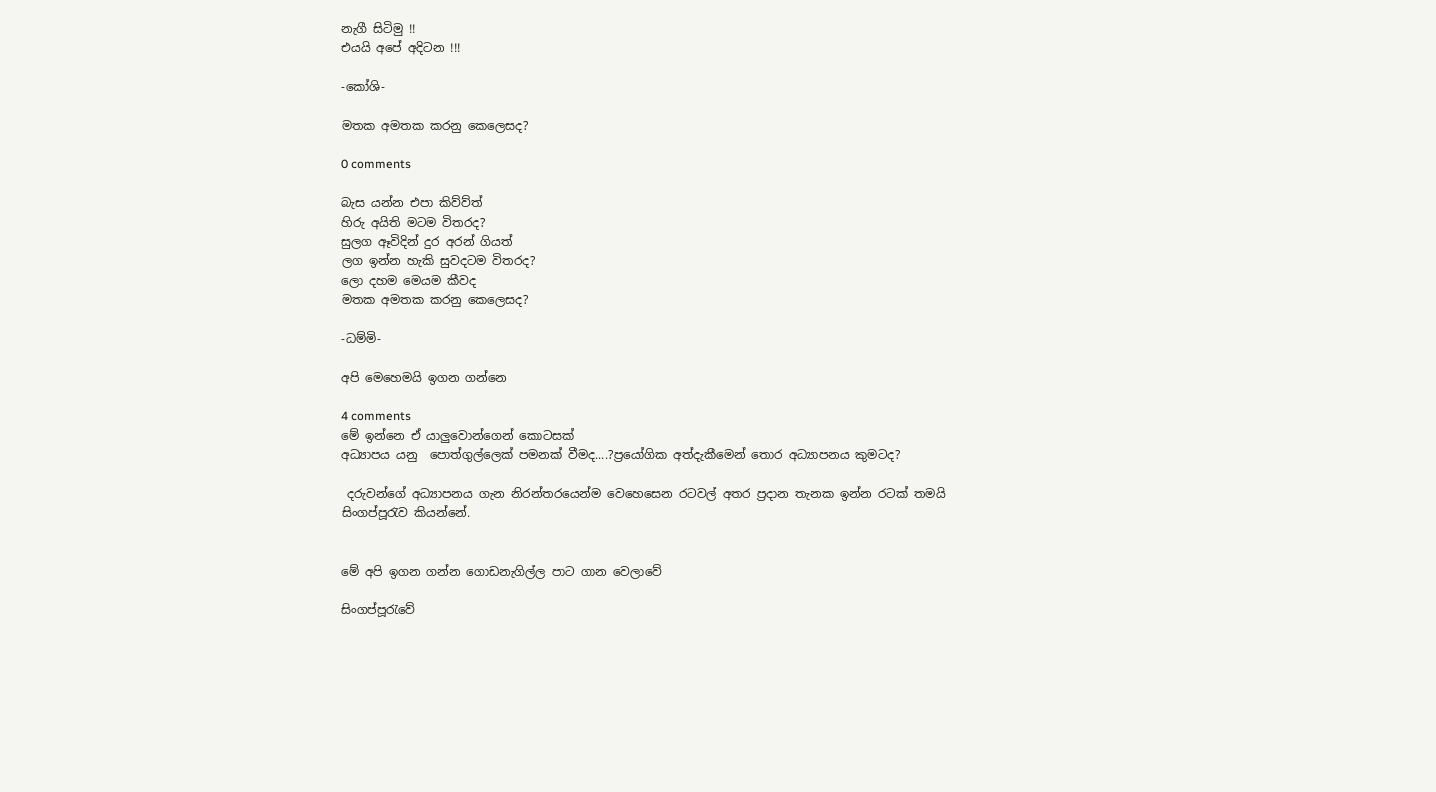නැගී සිටිමු !!
එයයි අපේ අදිටන !!!

-කෝශි-

මතක අමතක කරනු කෙලෙසද?

0 comments

බැස යන්න එපා කිව්ව්ත්
හිරු අයිති මටම විතරද?
සුලග ඈවිදින් දුර අරන් ගියත්
ලග ඉන්න හැකි සුවදටම විතරද?
ලො දහම මෙයම කීවද
මතක අමතක කරනු කෙලෙසද?

-ධම්මි-

අපි මෙහෙමයි ඉගන ගන්නෙ

4 comments
මේ ඉන්නෙ ඒ යාලුවොන්ගෙන් කොටසක්
අධ්‍යාපය යනු  පොත්ගුල්ලෙක් පමනක් වීමද....?ප්‍රයෝගික අත්දැකීමෙන් තොර ‍අධ්‍යාපනය කුමටද?

 දරුවන්ගේ අධ්‍යාපනය ගැන නිරන්තරයෙන්ම වෙ‍හෙසෙන රටවල් අතර ප්‍රදාන තැනක ඉන්න රටක් තමයි සිංගප්පූරැව කියන්නේ.


මේ අපි ඉගන ගන්න ගොඩනැගිල්ල පාට ගාන වෙලාවේ

සිංගප්පූරැවේ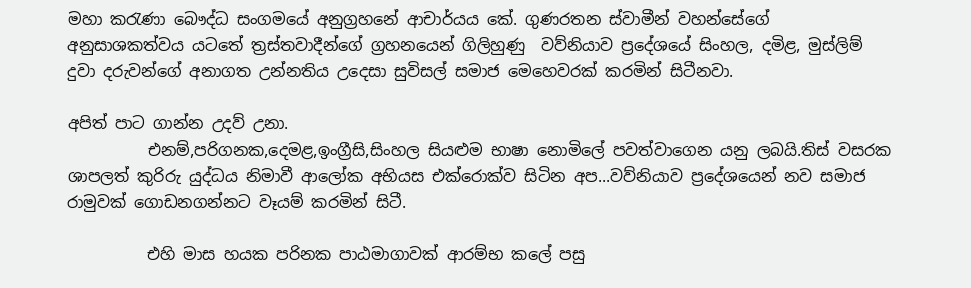මහා කරැණා බෞද්ධ සංගමයේ ‍අනුග්‍රහනේ ආචාර්යය කේ. ගුණරතන ස්වාමීන් වහන්සේ‍ගේ අනුසාශකත්වය යටතේ ත්‍රස්තවාදීන්ගේ ග්‍රහනයෙන් ගිලිහුණු  වව්නියාව ප්‍රදේශයේ සිංහල, දමිළ, මුස්ලිම් දුවා දරුවන්ගේ අනාගත උන්නතිය උදෙසා සුවිසල් සමාජ මෙහෙවරක් කරමින් සිටීනවා.

අපිත් පාට ගාන්න උදව් උනා.
          එනම්,පරිගනක,දෙමළ,ඉංග්‍රීසි,සිංහල සියළුම භාෂා නොමිලේ පවත්වාගෙන යනු ලබයි.තිස් වසරක ශාපලත් කුරිරු යුද්ධය නිමාවී ආලෝක අභියස එක්රොක්ව සිටින අප...වව්නියාව ප්‍රදේශයෙන් නව සමාජ රාමුවක් ගොඩ‍නගන්නට වෑයම් කරමින් සිටී.

          එහි මාස හයක පරිනක පාඨමාගාවක් ආරම්භ කලේ පසු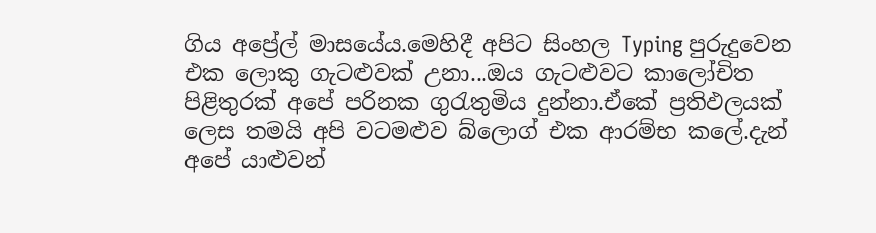ගිය අප්‍රේල් මාසයේය.මෙහිදී අපිට සිංහල Typing පුරුදුවෙන එක ලොකු ගැටළුවක් උනා...ඔය ගැටළුවට කාලෝචිත පිළිතුරක් අපේ පරිනක ගුරැතුමිය දුන්නා.ඒකේ ප්‍රතිඵලයක් ලෙස තමයි අපි ව‍ටමළුව බ්ලොග් එක ආරම්භ කලේ.දැන් අපේ යාළුවන්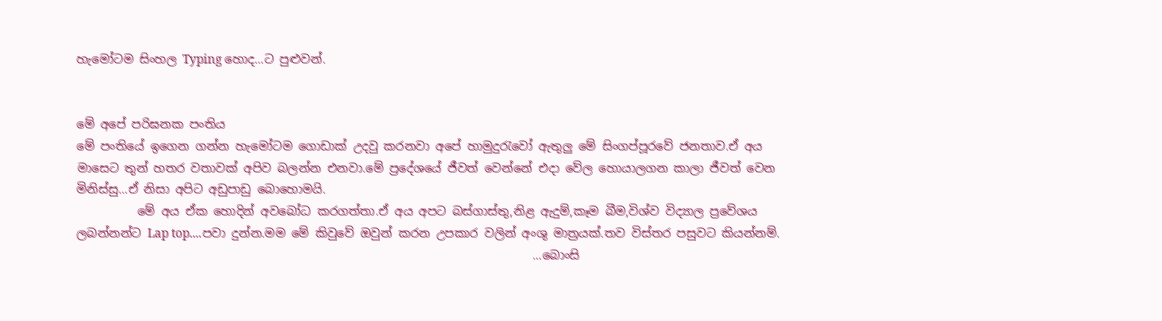හැමෝටම සිංහල Typing හොද...ට පුළුවන්.


මේ අපේ පරිඝනක පංතිය
මේ පංතියේ ඉගෙන ගන්න හැමෝටම ගොඩාක් උදවු කරනවා අපේ හාමුදුරැවෝ ඇතුලු මේ සිංගප්පූරවේ ජනතාව.ඒ අය මාසෙට තුන් හතර වතාවක් අපිව බලන්න එනවා.මේ ප්‍රදේශයේ ජීවත් වෙන්නේ ‍එදා වේල හොයාලගන කාලා ජීවත් වෙන මිනිස්සු...ඒ නිසා අපිට අඩුපාඩු බොහොමයි.
          මේ අය ඒක හොදින් අවබෝධ කරගත්තා.ඒ අය අපට බස්ගාස්තු,නිළ ඇදුම්,කෑම බීම,විශ්ව විද්‍යාල ප්‍රවේශය ලබන්නන්ට Lap top....පවා දුන්න.මම මේ කිවුවේ ඔවුන් කරන උපකාර වලින් අංශු මාත්‍රයක්.තව විස්තර පසුවට කියන්නම්.
                                                                            ...බොංසි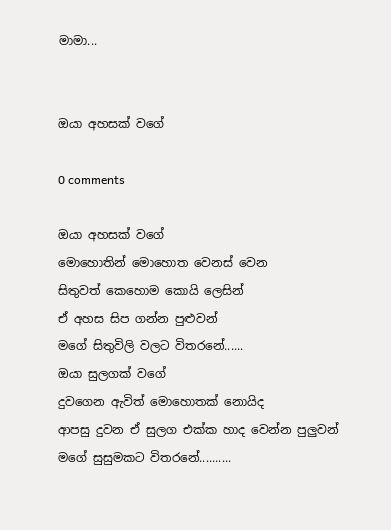මාමා...


ඔයා අහසක් වගේ

0 comments

ඔයා අහසක් වගේ
මොහොතින් මොහොත වෙනස් වෙන
සිතුවත් කෙහොම කොයි ලෙසින්
ඒ අහස සිප ගන්න පුළුවන්
මගේ සිතුවිලි වලට විතරනේ......
ඔයා සුලගක් වගේ
දුවගෙන ඇවිත් මොහොතක් නොයිද
ආපසු දුවන ඒ සුලග එක්ක හාද වෙන්න පුලුවන්
මගේ සුසුමකට විතරනේ..........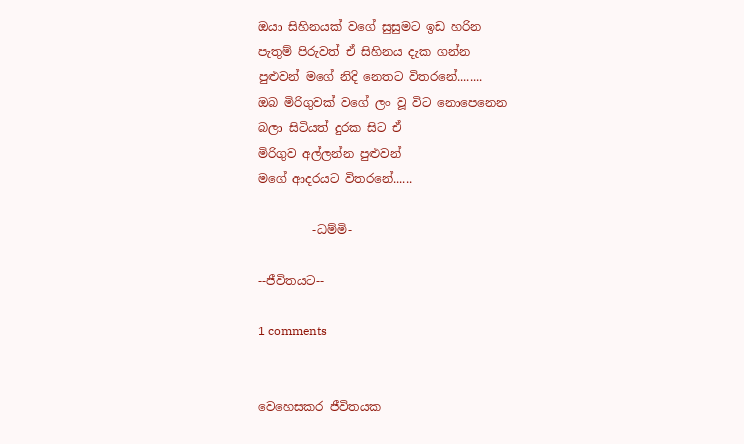ඔයා සිහිනයක් වගේ සුසුමට ඉඩ හරින
පැතුම් පිරුවත් ඒ සිහිනය දැක ගන්න
පුළුවන් මගේ නිදි නෙතට විතරනේ........
ඔබ මිරිගුවක් වගේ ලං වූ විට නොපෙනෙන
බලා සිටියත් දුරක සිට ඒ
මිරිගුව අල්ලන්න පුළුවන්
මගේ ආදරයට විතරනේ......

         -ධම්මි-

--ජීවිතයට--

1 comments


වෙහෙසකර ජීවිතයක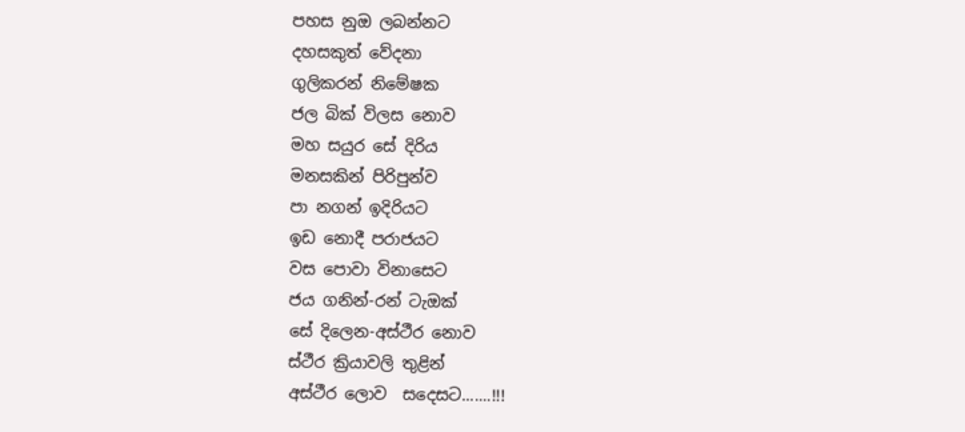පහස නුඔ ලබන්නට
දහසකුත් වේදනා
ගුලිකරන් නිමේෂක
ජල බික් විලස නොව
මහ සයුර සේ දිරිය
මනසකින් පිරිපුන්ව
පා නගන් ඉදිරියට
ඉඩ නොදී පරාජයට
වස පොවා විනාසෙට
ජය ගනින්-රන් ටැඔක්
සේ දිලෙන-අස්ථීර නොව
ස්ථීර ක්‍රියාවලි තුළින්
අස්ථීර ලොව  සදෙසට.......!!!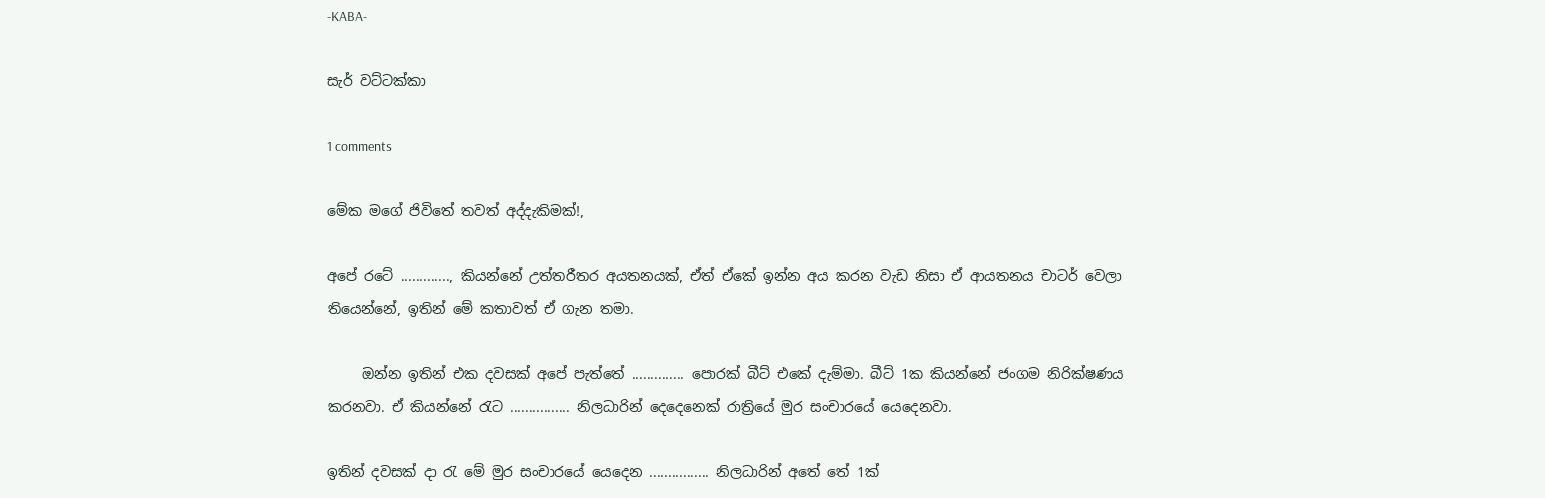-KABA-

සැර් වට්ටක්කා

1 comments

මේක මගේ ජිවිතේ තවත් අද්දැකිමක්!,

අපේ රටේ ............., කියන්නේ උත්තරීතර අයතනයක්, ඒත් ඒකේ ඉන්න අය කරන වැඩ නිසා ඒ ආයතනය චාටර් වෙලා තියෙන්නේ, ඉතින් මේ කතාවත් ඒ ගැන තමා.

     ඔන්න ඉතින් එක දවසක් අපේ පැත්තේ .............. පොරක් බීට් එකේ දැම්මා. බීට් 1ක කියන්නේ ජංගම නිරික්ෂණය කරනවා. ඒ කියන්නේ රැට ................ නිලධාරින් දෙදෙනෙක් රාත්‍රි‍යේ මුර සංචාරයේ යෙදෙනවා.

ඉතින් දවසක් දා රැ මේ මුර සංචාරයේ යෙදෙන ................ නිලධාරින් අතේ තේ 1ක්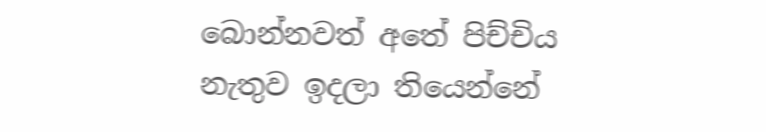බොන්නවත් අතේ පිච්චිය නැතුව ඉදලා තියෙන්නේ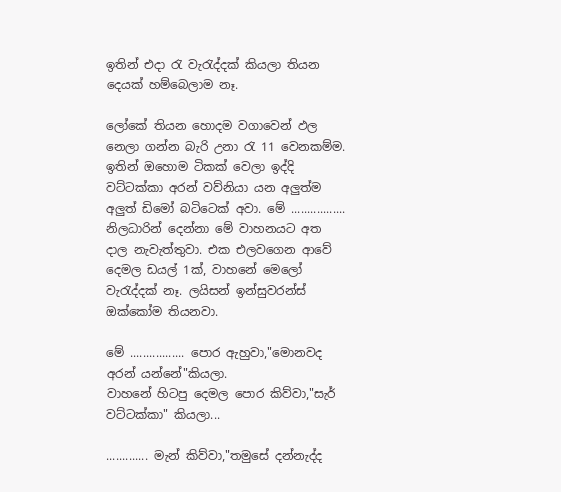ඉතින් එදා රැ වැරැද්දක් කියලා තියන දෙයක් හම්බෙලාම නෑ.

ලෝකේ තියන හොදම වගාවෙන් ඵල නෙලා ගන්න බැරි උනා රැ 11 වෙනකම්ම. ඉතින් ඔහොම ටිකක් වෙලා ඉද්දි වට්ටක්කා අරන් වව්නියා යන අලුත්ම අලුත් ඩිමෝ බටිටෙක් අවා. මේ ................. නිලධාරින් දෙන්නා මේ වාහනයට අත දාල නැවැත්තුවා. එක එලවගෙන ආවේ දෙමල ඩයල් 1ක්, වාහනේ මෙලෝ වැරැද්දක් නෑ. ලයිසන් ඉන්සුවරන්ස් ඔක්කෝම තියනවා.

මේ ................. පොර ඇහුවා,"මොනවද අරන් යන්නේ"කියලා.
වාහනේ හිටපු දෙමල පොර කිව්වා,"සැර් වට්ටක්කා" කියලා...

............. මැන් කිව්වා,"තමුසේ දන්නැද්ද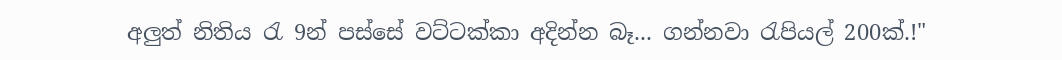අලුත් නිතිය රැ 9න් පස්සේ වට්ටක්කා අදින්න බෑ... ගන්නවා රැපියල් 200ක්.!"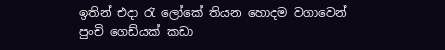ඉතින් එදා රැ ලෝකේ තියන හොදම වගාවෙන් පුංචි ගෙඩ්යක් කඩා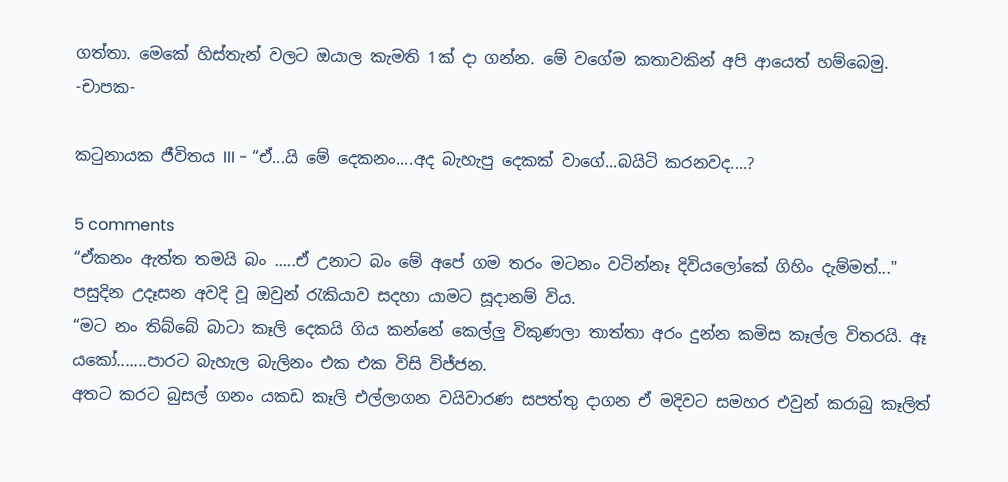ගත්තා. මෙකේ හිස්තැන් වලට ඔයාල කැමති 1ක් දා ගන්න. මේ වගේම කතාවකින් අපි ආයෙත් හම්බෙමු.
-චාපක-

කටුනායක ජීවිතය III - “ඒ...යි මේ දෙකනං....අද බැහැපු දෙකක් වාගේ...බයිටි කරනවද....?

5 comments
“ඒකනං ඇත්ත තමයි බං .....ඒ උනාට බං මේ අපේ ගම තරං මටනං වටින්නෑ දිවියලෝකේ ගිහිං දැම්මත්..."
පසුදින උදෑසන අවදි වූ ඔවුන් රැකියාව සදහා යාමට සූදානම් විය.
“මට නං තිබ්බේ බාටා කෑලි දෙකයි ගිය කන්නේ කෙල්ලු විකුණලා තාත්තා අරං දුන්න කමිස කෑල්ල විතරයි. ඈ යකෝ.......පාරට බැහැල බැලිනං එක එක විසි විජ්ජන.
අතට කරට බුසල් ගනං යකඩ කෑලි එල්ලාගන වයිවාරණ සපත්තු දාගන ඒ මදිවට සමහර එවුන් කරාබු කෑලිත්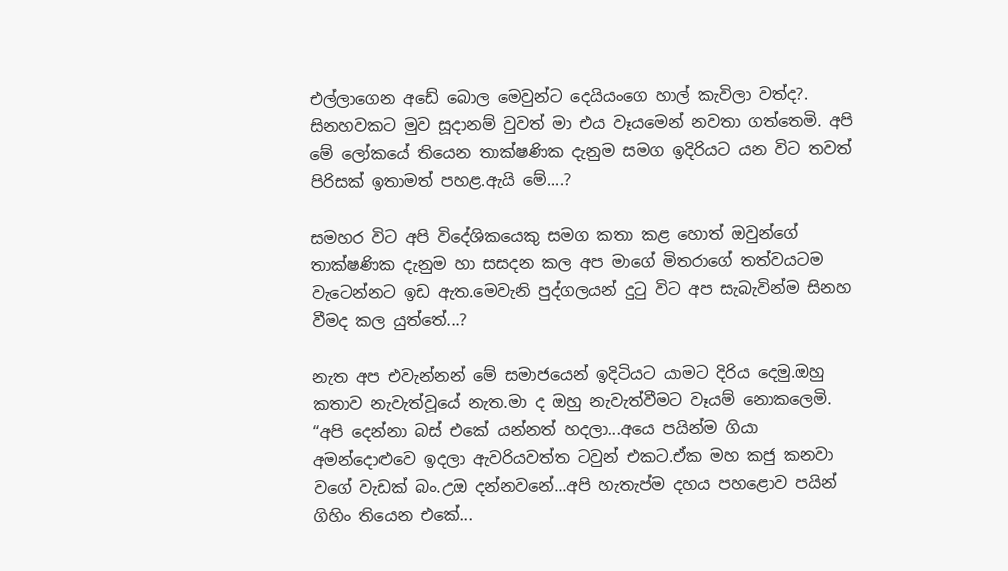එල්ලාගෙන අඩේ බොල මෙවුන්ට දෙයියංගෙ හාල් කැවිලා වත්ද?.
සිනහවකට මුව සූදානම් වුවත් මා එය වෑයමෙන් නවතා ගත්තෙමි. අපි මේ ලෝකයේ තියෙන තාක්ෂණික දැනුම සමග ඉදිරියට යන විට තවත් පිරිසක් ඉතාමත් පහළ.ඇයි මේ....?

සමහර විට අපි විදේශිකයෙකු සමග කතා කළ හොත් ඔවුන්ගේ තාක්ෂණික දැනුම හා සසදන කල අප මාගේ මිතරාගේ තත්වයටම වැටෙන්නට ඉඩ ඇත.මෙවැනි පුද්ගලයන් දුටු විට අප සැබැවින්ම සිනහ වීමද කල යුත්තේ...?

නැත අප එවැන්නන් මේ සමාජයෙන් ඉදිටියට යාමට දිරිය දෙමු.ඔහු කතාව නැවැත්වූයේ නැත.මා ද ඔහු නැවැත්වීමට වෑයම් නොකලෙමි.
“අපි දෙන්නා බස් එකේ යන්නත් හදලා...අයෙ පයින්ම ගියා අමන්දොළුවෙ ඉදලා ඇවරියවත්ත ටවුන් එකට.ඒක මහ කජු කනවා වගේ වැඩක් බං.උඔ දන්නවනේ...අපි හැතැප්ම දහය පහළොව පයින් ගිහිං තියෙන එකේ...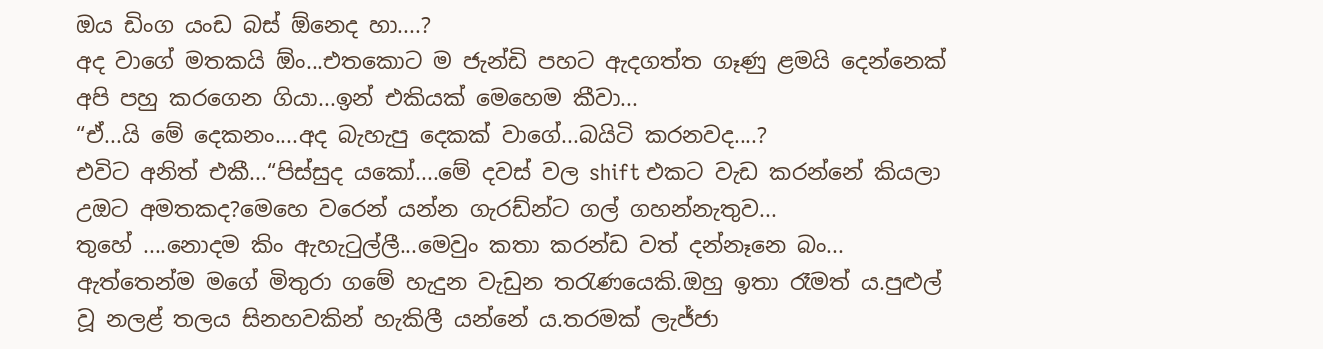ඔය ඩිංග යංඩ බස් ඕනෙද හා....?
අද වාගේ මතකයි ඕං...එතකොට ම ජැන්ඩි පහට ඇදගත්ත ගෑණු ළමයි දෙන්නෙක් අපි පහු කරගෙන ගියා...ඉන් එකියක් මෙහෙම කීවා...
“ඒ...යි මේ දෙකනං....අද බැහැපු දෙකක් වාගේ...බයිටි කරනවද....?
එවිට අනිත් එකී...“පිස්සුද යකෝ....මේ දවස් වල shift එකට වැඩ කරන්නේ කියලා උඔට අමතකද?මෙහෙ වරෙන් යන්න ගැරඩ්න්ට ගල් ගහන්නැතුව...
තුහේ ....නොදම කිං ඇහැටුල්ලී...මෙවුං කතා කරන්ඩ වත් දන්නෑනෙ බං...
ඇත්තෙන්ම මගේ මිතුරා ගමේ හැදුන වැඩුන තරැණයෙකි.ඔහු ඉතා රෑමත් ය.පුළුල් වූ නලළ් තලය සිනහවකින් හැකිලී යන්නේ ය.තරමක් ලැජ්ජා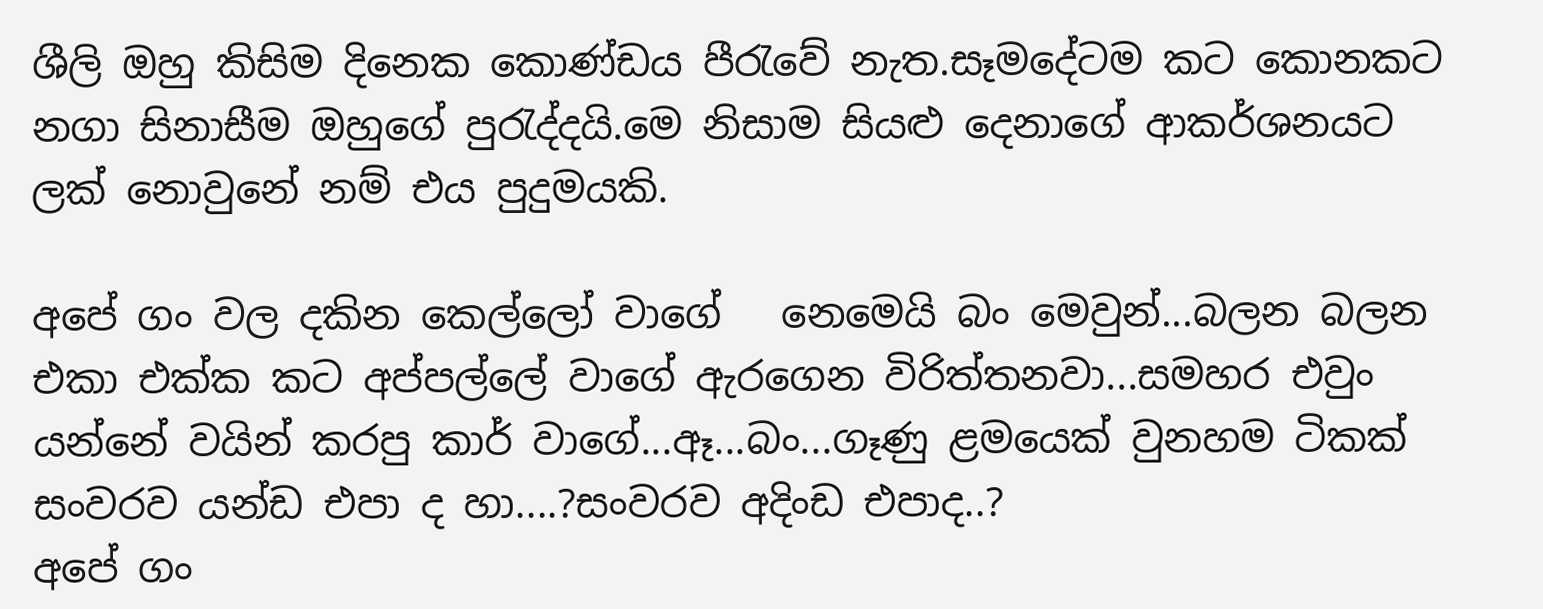ශීලි ඔහු කිසිම දිනෙක කොණ්ඩය පීරැවේ නැත.සෑමදේටම කට කොනකට නගා සිනාසීම ඔහුගේ පුරැද්දයි.මෙ නිසාම සියළු දෙනාගේ ආකර්ශනයට ලක් නොවුනේ නම් එය පුදුමයකි.

අපේ ගං වල දකින කෙල්ලෝ වාගේ   නෙමෙයි බං මෙවුන්...බලන බලන එකා එක්ක කට අප්පල්ලේ වාගේ ඇරගෙන විරිත්තනවා...සමහර එවුං යන්නේ වයින් කරපු කාර් වාගේ...ඈ...බං...ගෑණු ළමයෙක් වුනහම ටිකක් සංවරව යන්ඩ එපා ද හා....?සංවරව අදිංඩ එපාද..?
අපේ ගං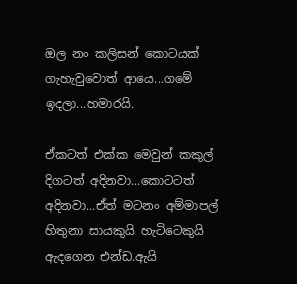ඔල නං කලිසන් කොටයක් ගැහැවුවොත් ආයෙ...ගමේ ඉදලා...හමාරයි.

ඒකටත් එක්ක මෙවුන් කකුල් දිගටත් අදිනවා...කොටටත් අදිනවා...ඒත් මටනං අම්මාපල් හිතුනා සායකුයි හැටිටෙකුයි ඇදගෙන එන්ඩ.ඇයි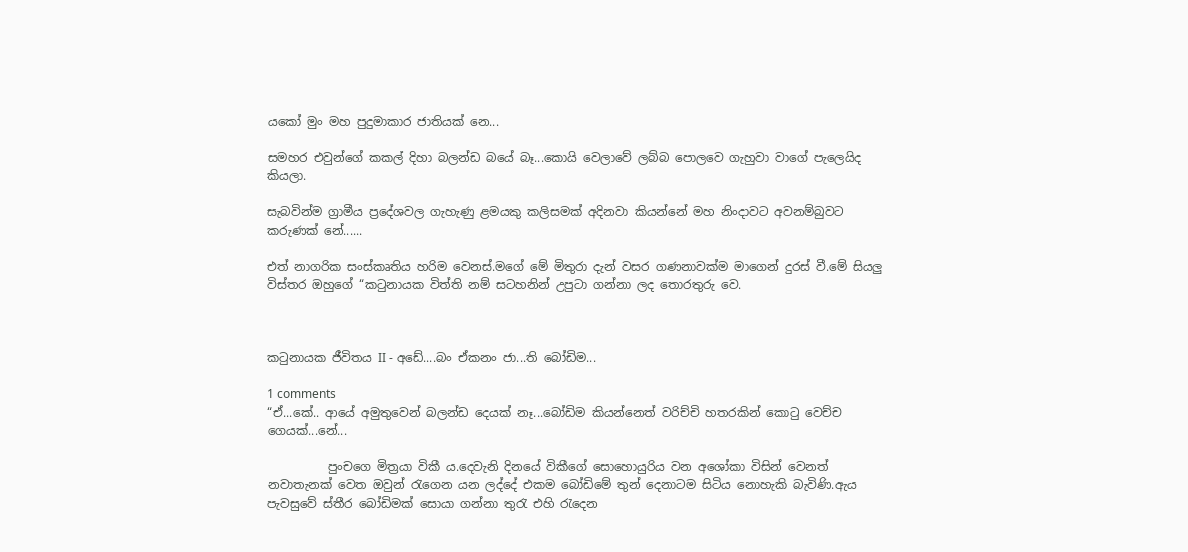යකෝ මුං මහ පුදුමාකාර ජාතියක් නෙ...

සමහර එවුන්ගේ කකල් දිහා බලන්ඩ බයේ බෑ...කොයි වෙලාවේ ලබ්බ පොලවෙ ගැහුවා වාගේ පැලෙයිද කියලා.

සැබවින්ම ග්‍රාමීය ප්‍රදේශවල ගැහැණු ළමයකු කලිසමක් අදිනවා කියන්නේ මහ නිංදාවට අවනම්බුවට කරුණක් නේ......

එත් නාගරික සංස්කෘතිය හරිම වෙනස්.මගේ මේ මිතුරා දැන් වසර ගණනාවක්ම මාගෙන් දුරස් වී.මේ සියලු විස්තර ඔහුගේ “කටුනායක විත්ති නම් සටහනින් උපුටා ගන්නා ලද තොරතුරු වෙ.



කටුනායක ජීවිතය II - අඩේ....බං ඒකනං ජා...ති බෝඩිම...

1 comments
“ඒ...කේ.. ආයේ අමුතුවෙන් බලන්ඩ දෙයක් නෑ...බෝඩිම කියන්නෙත් වරිච්චි හතරකින් කොටු වෙච්ච ගෙයක්...නේ...

          පුංචගෙ මිත්‍රයා විකී ය.දෙවැනි දිනයේ විකීගේ සොහොයුරිය වන අශෝකා විසින් වෙනත් නවාතැනක් වෙත ඔවුන් රැගෙන යන ලද්දේ එකම බෝඩිමේ තුන් දෙනාටම සිටිය නොහැකි බැවිණි.ඇය පැවසුවේ ස්තීර බෝඩිමක් සොයා ගන්නා තුරැ එහි රැදෙන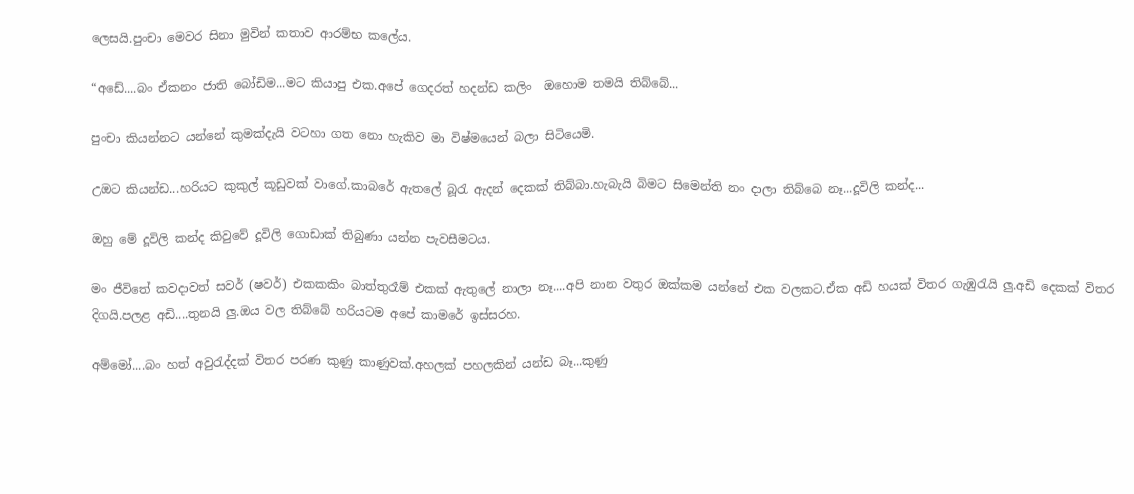ලෙසයි.පුංචා මෙවර සිනා මුවින් කතාව ආරම්භ කලේය.

“අඩේ....බං ඒකනං ජාති බෝඩිම...මට කියාපු එක.අපේ ගෙදරත් හදන්ඩ කලිං  ඔහොම තමයි තිබ්බේ...

පුංචා කියන්නට යන්නේ කුමක්දැයි වටහා ගත නො හැකිව මා විෂ්මයෙන් බලා සිටියෙමි.

උඔට කියන්ඩ...හරියට කුකුල් කූඩුවක් වාගේ.කාබරේ ඇතලේ බූරැ ඇදන් දෙකක් තිබ්බා.හැබැයි බිමට සිමෙන්ති නං දාලා තිබ්බෙ නෑ...දූවිලි කන්ද...

ඔහු මේ දූවිලි කන්ද කිවුවේ දූවිලි ගොඩාක් තිබුණා යන්න පැවසීමටය.

මං ජීවිතේ කවදාවත් සවර් (ෂවර්) එකකකිං බාත්තුරෑම් එකක් ඇතුලේ නාලා නෑ....අපි නාන වතුර ඔක්කම යන්නේ එක වලකට.ඒක අඩි හයක් විතර ගැඹුරැයි ලු.අඩි දෙකක් විතර දිගයි.පලළ අඩි....තුනයි ලු.ඔය වල තිබ්බේ හරියටම අපේ කාමරේ ඉස්සරහ.

අම්මෝ....බං හත් අවුරැද්දක් විතර පරණ කුණු කාණුවක්.අහලක් පහලකින් යන්ඩ බෑ...කුණු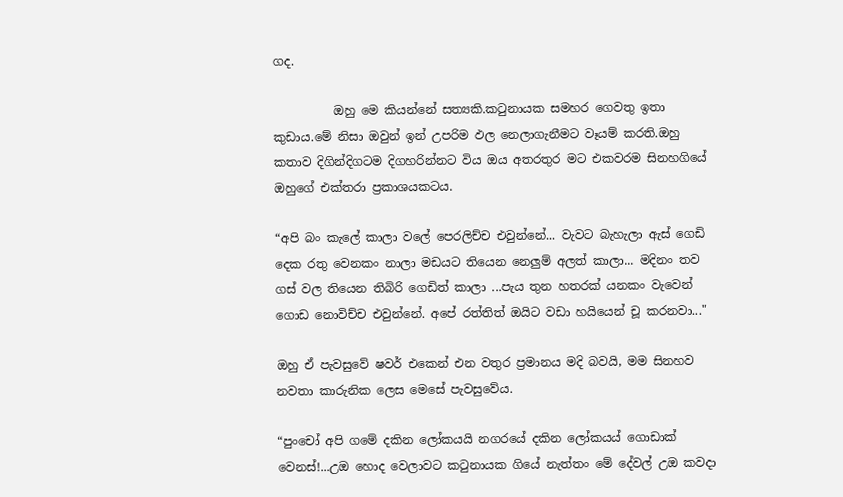ගද.

          ඔහු මෙ කියන්නේ සත්‍යකි.කටුනායක සමහර ගෙවතු ඉතා කුඩාය.මේ නිසා ඔවුන් ඉන් උපරිම ඵල නෙලාගැනීමට වෑයම් කරති.ඔහු කතාව දිගින්දිගටම දිගහරින්නට විය ඔය අතරතුර මට එකවරම සිනහගියේ ඔහුගේ එක්තරා ප්‍රකාශයකටය.

“අපි බං කැලේ කාලා වලේ පෙරලිච්ච එවුන්නේ... වැවට බැහැලා ඇස් ගෙඩි දෙක රතු වෙනකං නාලා මඩයට තියෙන නෙලුම් අලත් කාලා... මදිනං තව ගස් වල තියෙන තිබිරි ගෙඩිත් කාලා ...පැය තුන හතරක් යනකං වැවෙන් ගොඩ නොවිච්ච එවුන්නේ. අපේ රත්තිත් ඔයිට වඩා හයියෙන් චූ කරනවා..."

ඔහු ඒ පැවසුවේ ෂවර් එකෙන් එන වතුර ප්‍රමානය මදි බවයි, මම සිනහව නවතා කාරුනික ලෙස මෙසේ පැවසුවේය.

“පුංචෝ අපි ගමේ දකින ලෝකයයි නගරයේ දකින ලෝකයය් ගොඩාක් වෙනස්!...උඔ හොද වෙලාවට කටුනායක ගියේ නැත්තං මේ දේවල් උඔ කවදා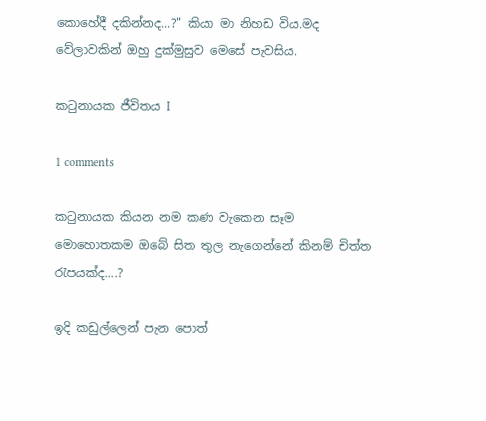කොහේදී දකින්නද...?" කියා මා නිහඩ විය.මද වේලාවකින් ඔහු දුක්මුසුව මෙසේ පැවසිය.

කටුනායක ජීවිතය I

1 comments

කටුනායක කියන නම කණ වැකෙන සෑම මොහොතකම ඔබේ සිත තුල නැගෙන්නේ කිනම් චිත්ත රැපයක්ද....?

ඉදි කඩුල්ලෙන් පැන පොත්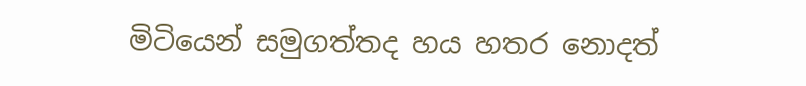මිටියෙන් සමුගත්තද හය හතර නොදත්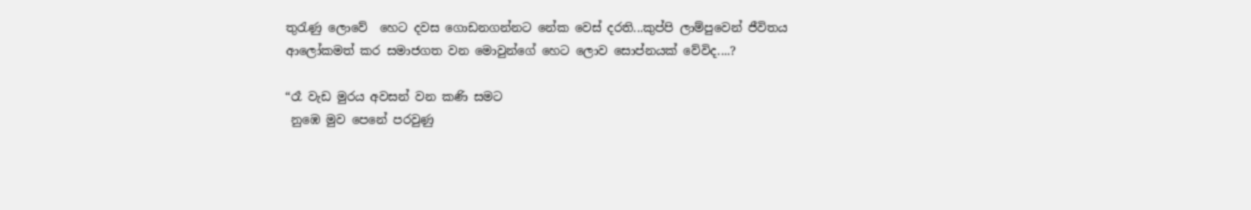තුරැණු ලොවේ  හෙට දවස ගොඩනගන්නට නේක වෙස් දරති...කුප්පි ලාම්පුවෙන් ජීවිතය ආලෝකමත් කර සමාජගත වන මොවුන්ගේ හෙට ලොව සොප්නයක් වේවිද....?

“රෑ වැඩ මුරය අවසන් වන කණි සමට
 නුඹෙ මුව පෙනේ පරවුණු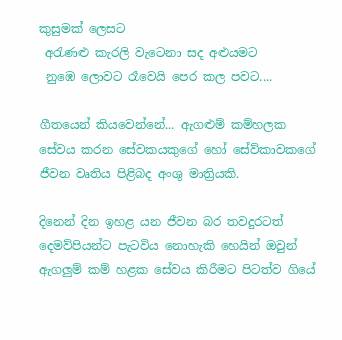කුසුමක් ලෙසට
 අරැණළු කැරලි වැටෙනා සද අළුයමට
 නුඹෙ ලොවට රෑවෙයි පෙර කල පවට....

ගීතයෙන් කියවෙන්නේ... ඇගළුම් කම්හලක සේවය කරන සේවකයකුගේ හෝ සේව්කාවකගේ ජීවන වෘතිය පිළිබද අංශු මාත්‍රියකි.

දිනෙන් දින ඉහළ යන ජීවන බර තවදුරටත් දෙමව්පියන්ට පැටවිය නොහැකි හෙයින් ඔවුන් ඇගලුම් කම් හළක සේවය කිරීමට පිටත්ව ගියේ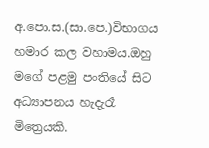අ.පො.ස.(සා.පෙ.)විභාගය හමාර කල වහාමය.ඔහු මගේ පළමු පංතියේ සිට අධ්‍යාපනය හැදැරෑ මිත්‍රෙයකි.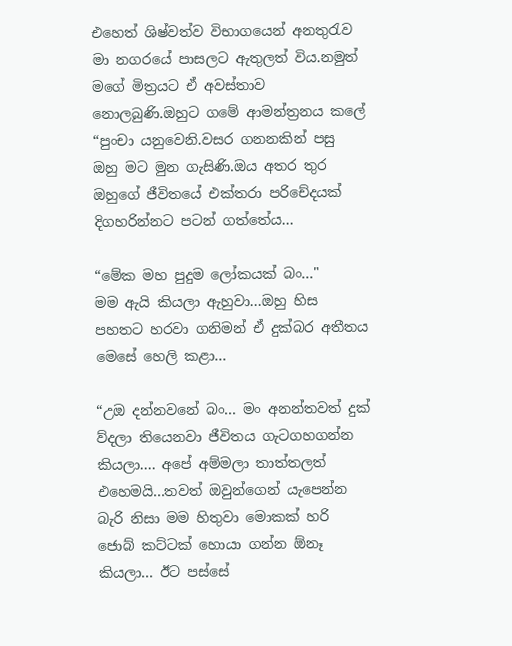එහෙත් ශිෂ්වත්ව විභාගයෙන් අනතුරැව මා නගරයේ පාසලට ඇතුලත් විය.නමුත් මගේ මිත්‍රයට ඒ අවස්තාව නොලබුණි.ඔහුට ගමේ ආමන්ත්‍රනය කලේ “පුංචා යනුවෙනි.වසර ගනනකින් පසු ඔහු මට මුන ගැසිණි.ඔය අතර තුර ඔහුගේ ජීවිතයේ එක්තරා පරිචේදයක් දිගහරින්නට පටන් ගත්තේය...

“මේක මහ පුදුම ලෝකයක් බං..."
මම ඇයි කියලා ඇහුවා...ඔහු හිස පහතට හරවා ගනිමන් ඒ දුක්බර අතීතය මෙසේ හෙලි කළා...

“උඔ දන්නවනේ බං... මං අනන්තවත් දුක් ව්දලා තියෙනවා ජීවිතය ගැටගහගන්න කියලා.... අපේ අම්මලා තාත්තලත් එහෙමයි...තවත් ඔවුන්ගෙන් යැපෙන්න බැරි නිසා මම හිතුවා මොකක් හරි ජොබ් කට්ටක් හොයා ගන්න ඕනෑ කියලා... ඊට පස්සේ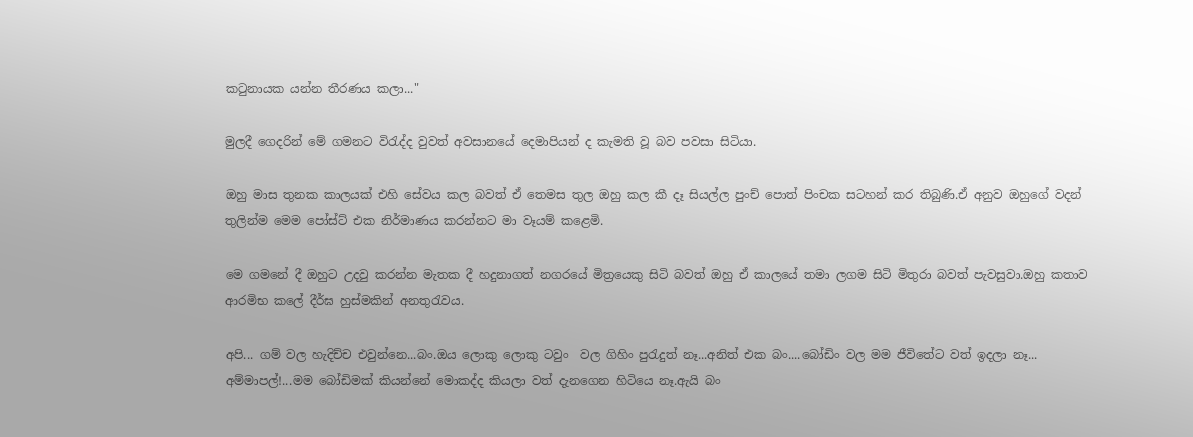කටුනායක යන්න තීරණය කලා..."

මුලදී ගෙදරින් මේ ගමනට විරැද්ද වුවත් අවසානයේ දෙමාපියන් ද කැමති වූ බව පවසා සිටියා.

ඔහු මාස තුනක කාලයක් එහි සේවය කල බවත් ඒ තෙමස තුල ඔහු කල කී දෑ සියල්ල පුංච් පොත් පිංචක සටහන් කර තිබුණි.ඒ අනුව ඔහුගේ වදන් තුලින්ම මෙම පෝස්ට් එක නිර්මාණය කරන්නට මා වෑයම් කළෙමි.

මෙ ගමනේ දී ඔහුට උදවු කරන්න මැතක දී හදුනාගත් නගරයේ මිත්‍රයෙකු සිටි බවත් ඔහු ඒ කාලයේ තමා ලගම සිටි මිතුරා බවත් පැවසුවා.ඔහු කතාව ආරමිභ කලේ දීර්ඝ හුස්මකින් අනතුරැවය.

අපි... ගම් වල හැදිච්ච එවුන්නෙ...බං.ඔය ලොකු ලොකු ටවුං  වල ගිහිං පුරැදුත් නෑ...අනිත් එක බං....බෝඩිං වල මම ජීවිතේට වත් ඉදලා නෑ... අම්මාපල්!...මම බෝඩිමක් කියන්නේ මොකද්ද කියලා වත් දැනගෙන හිටියෙ නෑ.ඇයි බං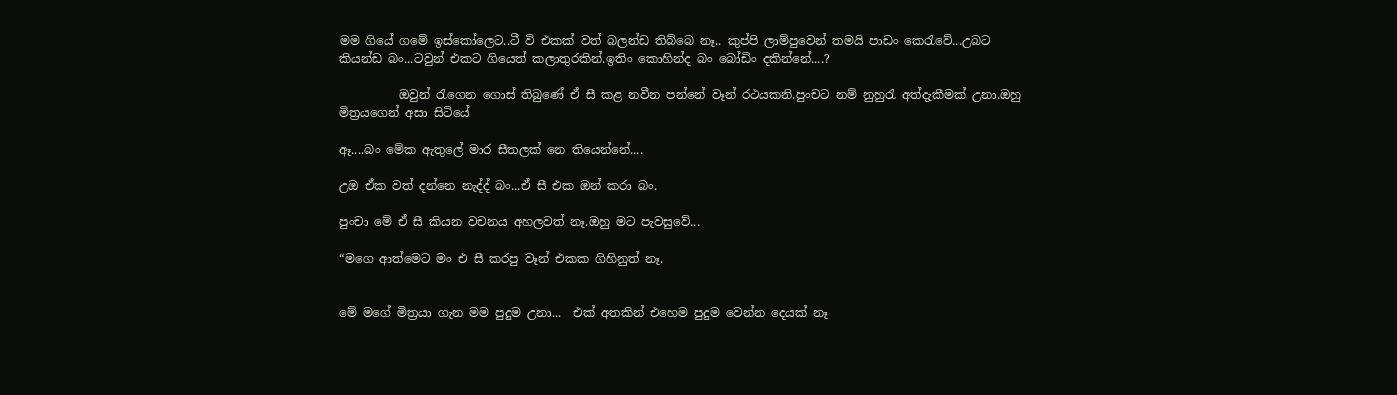මම ගියේ ගමේ ඉස්කෝලෙට..ටී වි එකක් වත් බලන්ඩ තිබ්බෙ නෑ.. කුප්පි ලාම්පුවෙන් තමයි පාඩං කෙරැවේ...උබට කියන්ඩ බං...ටවුන් එකට ගියෙත් කලාතුරකින්.ඉතිං කොහින්ද බං බෝඩිං දකින්නේ....?

          ඔවුන් රැගෙන ගොස් තිබුණේ ඒ සී කළ නවීන පන්නේ වෑන් රථයකනි.පුංචට නම් නුහුරැ අත්දැකීමක් උනා.ඔහු මිත්‍රයගෙන් අසා සිටියේ

ඈ....බං මේක ඇතුලේ මාර සීතලක් නෙ තියෙන්නේ....

උඔ ඒක වත් දන්නෙ නැද්ද් බං...ඒ සී එක ඔන් කරා බං.

පුංචා මේ ඒ සී කියන වචනය අහලවත් නෑ.ඔහු මට පැවසුවේ...

“මගෙ ආත්මෙට මං එ සී කරපු වෑන් එකක ගිහිනුත් නෑ.


මේ මගේ මිත්‍රයා ගැන මම පුදුම උනා...  එක් අතකින් එහෙම පුදුම වෙන්න දෙයක් නෑ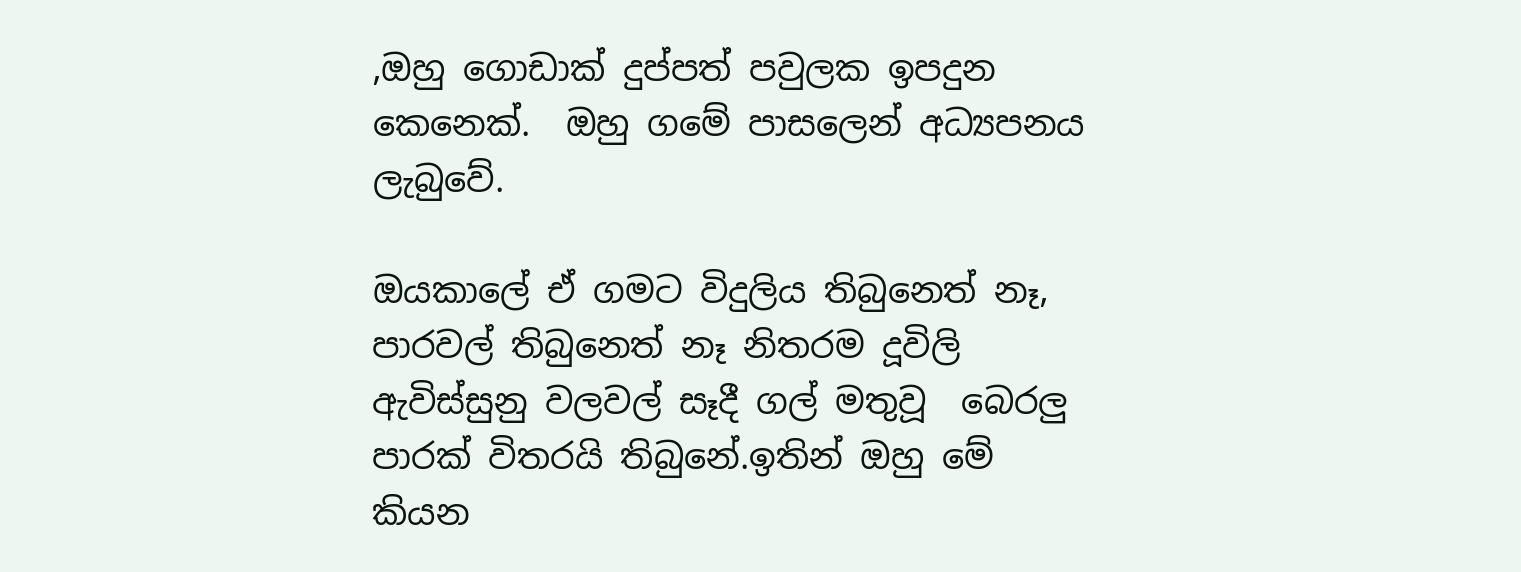,ඔහු ගොඩාක් දුප්පත් පවුලක ඉපදුන කෙනෙක්.  ඔහු ගමේ පාසලෙන් අධ්‍යපනය ලැබුවේ.

ඔයකාලේ ඒ ගමට විදුලිය තිබුනෙත් නෑ, පාරවල් තිබුනෙත් නෑ නිතරම දූවිලි ඇවිස්සුනු වලවල් සෑදී ගල් මතුවූ  බෙරලු පාරක් විතරයි තිබුනේ.ඉතින් ඔහු මේ කියන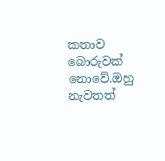කතාව බොරුවක් නොවේ.ඔහු නැවතත්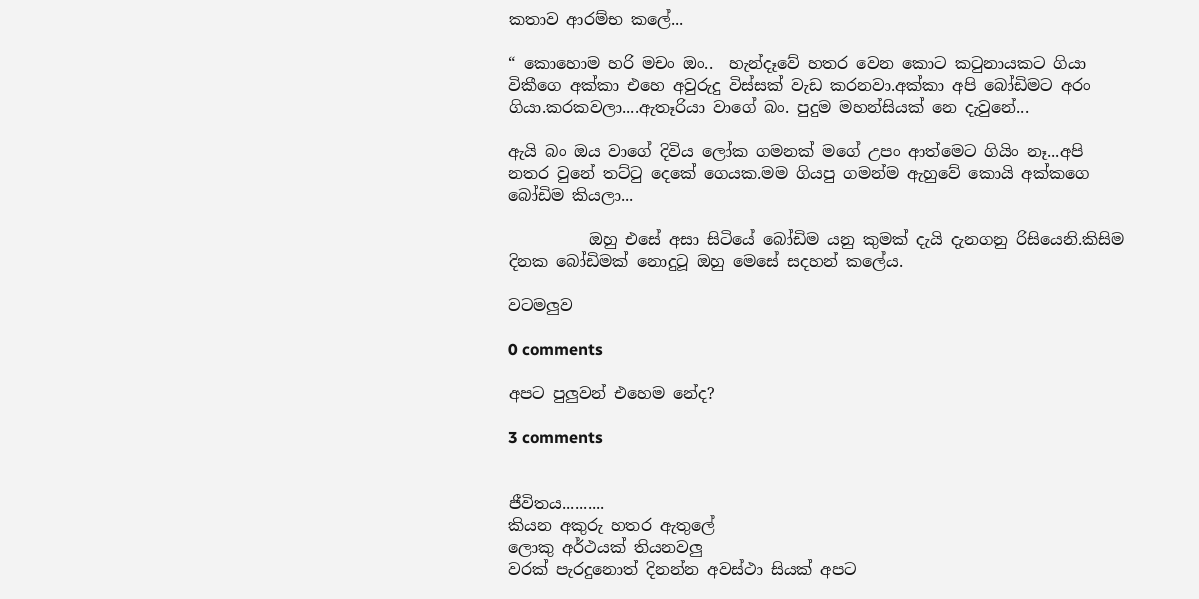කතාව ආරම්භ කලේ...

“ කොහොම හරි මචං ඔං..  හැන්දෑවේ හතර වෙන කොට කටුනායකට ගියා විකීගෙ අක්කා එහෙ අවුරුදු විස්සක් වැඩ කරනවා.අක්කා අපි බෝඩිමට අරං ගියා.කරකවලා....ඇතෑරියා වාගේ බං. පුදුම මහන්සියක් නෙ දැවුනේ...

ඇයි බං ඔය වාගේ දිවිය ලෝක ගමනක් මගේ උපං ආත්මෙට ගියිං නෑ...අපි නතර වුනේ තට්ටු දෙකේ ගෙයක.මම ගියපු ගමන්ම ඇහුවේ කොයි අක්කගෙ බෝඩිම කියලා...

          ඔහු එසේ අසා සිටියේ බෝඩිම යනු කුමක් දැයි දැනගනු රිසියෙනි.කිසිම දිනක බෝඩිමක් නොදුටූ ඔහු මෙසේ සදහන් කලේය.

වටමලුව

0 comments

අපට පුලුවන් එහෙම නේද?

3 comments


ජීවිතය..........
කියන අකුරු හතර ඇතුලේ
ලොකු අර්ථයක් තියනවලු
වරක් පැරදුනොත් දිනන්න අවස්ථා සියක් අපට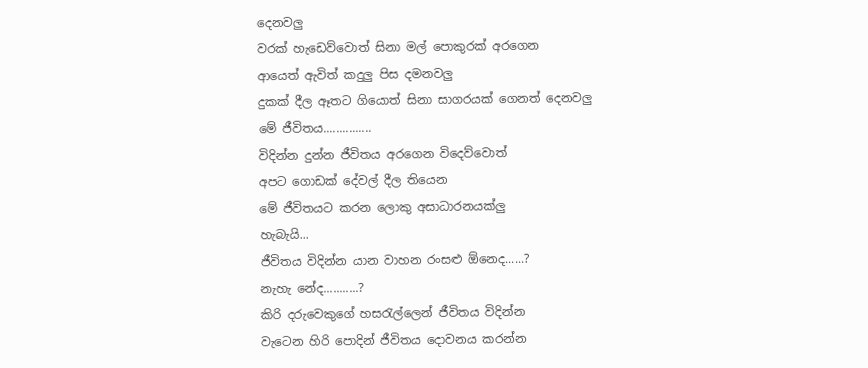දෙනවලු
වරක් හැඩෙව්වොත් සිනා මල් පොකුරක් අරගෙන
ආයෙත් ඇවිත් කදුලු පිස දමනවලු
දුකක් දීල ඈතට ගියොත් සිනා සාගරයක් ගෙනත් දෙනවලු
මේ ජීවිතය...............
විදින්න දුන්න ජීවිතය අරගෙන විදෙව්වොත්
අපට ගොඩක් දේවල් දීල තියෙන
මේ ජීවිතයට කරන ලොකු අසාධාරනයක්ලු
හැබැයි...
ජීවිතය විදින්න යාන වාහන රංසළු ඕනෙද......?
නැහැ නේද...........?
කිරි දරුවෙකුගේ හසරැල්ලෙන් ජීවිතය විදින්න
වැටෙන හිරි පොදින් ජීවිතය දොවනය කරන්න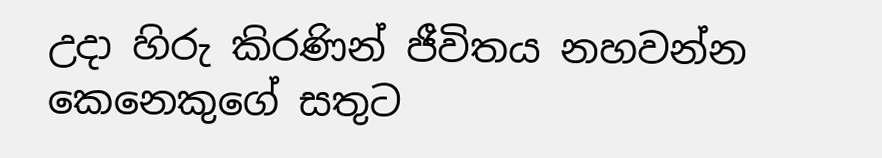උදා හිරු කිරණින් ජීවිතය නහවන්න
කෙනෙකුගේ සතුට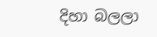දිහා බලලා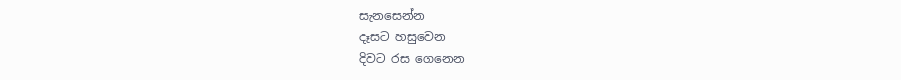සැනසෙන්න
දෑසට හසුවෙන
දිවට රස ගෙනෙන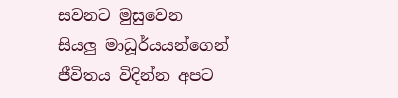සවනට මුසුවෙන
සියලු මාධූර්යයන්ගෙන්
ජීවිතය විදින්න අපට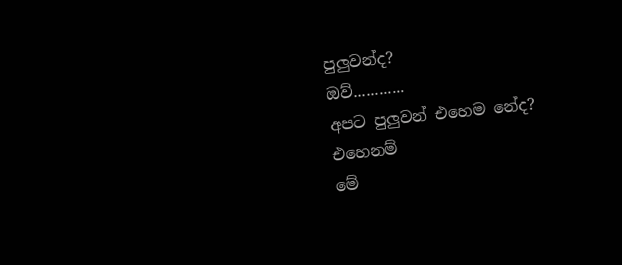පුලුවන්ද?
ඔව්............
අපට පුලුවන් එහෙම නේද?
එහෙනම්
මේ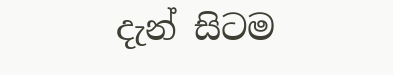දැන් සිටම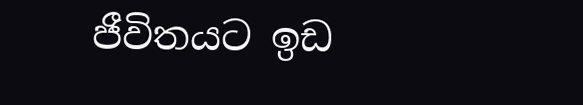ජීවිතයට ඉඩ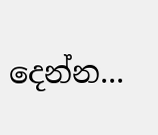දෙන්න...